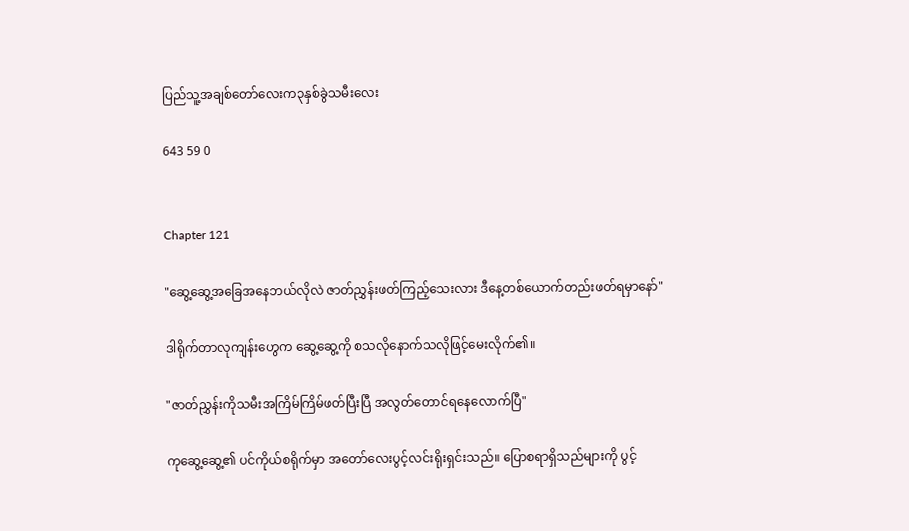ပြည်သူ့အချစ်တော်လေးက၃နှစ်ခွဲသမီးလေး

643 59 0


Chapter 121

"ဆွေ့ဆွေ့အခြေအနေဘယ်လိုလဲ ဇာတ်ညွှန်းဖတ်ကြည့်သေးလား ဒီနေ့တစ်ယောက်တည်းဖတ်ရမှာနော်"

ဒါရိုက်တာလုကျန်းဟွေက ဆွေ့ဆွေ့ကို စသလိုနောက်သလိုဖြင့်မေးလိုက်၏။

"ဇာတ်ညွှန်းကိုသမီးအကြိမ်ကြိမ်ဖတ်ပြီးပြီ အလွတ်တောင်ရနေလောက်ပြီ"

ကုဆွေ့ဆွေ့၏ ပင်ကိုယ်စရိုက်မှာ အတော်လေးပွင့်လင်းရိုးရှင်းသည်။ ပြောစရာရှိသည်များကို ပွင့်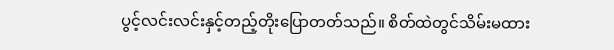ပွင့်လင်းလင်းနှင့်တည့်တိုးပြောတတ်သည်။ စိတ်ထဲတွင်သိမ်းမထား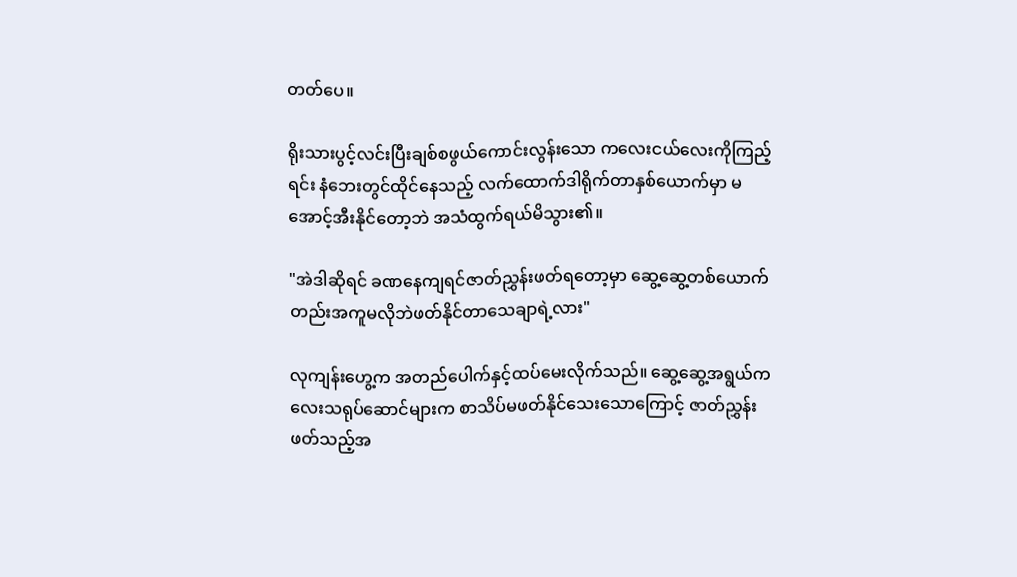တတ်ပေ။

ရိုးသားပွင့်လင်းပြီးချစ်စဖွယ်ကောင်းလွန်းသော ကလေးငယ်လေးကိုကြည့်ရင်း နံဘေးတွင်ထိုင်နေသည့် လက်ထောက်ဒါရိုက်တာနှစ်ယောက်မှာ မအောင့်အီးနိုင်တော့ဘဲ အသံထွက်ရယ်မိသွား၏။

"အဲဒါဆိုရင် ခဏနေကျရင်ဇာတ်ညွှန်းဖတ်ရတော့မှာ ဆွေ့ဆွေ့တစ်ယောက်တည်းအကူမလိုဘဲဖတ်နိုင်တာသေချာရဲ့လား"

လုကျန်းဟွေ့က အတည်ပေါက်နှင့်ထပ်မေးလိုက်သည်။ ဆွေ့ဆွေ့အရွယ်ကလေးသရုပ်ဆောင်များက စာသိပ်မဖတ်နိုင်သေးသောကြောင့် ဇာတ်ညွှန်းဖတ်သည့်အ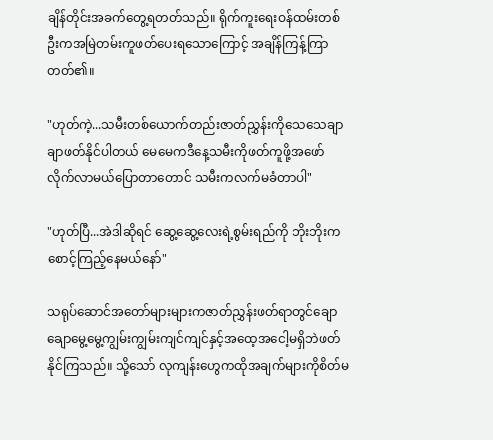ချိန်တိုင်းအခက်တွေ့ရတတ်သည်။ ရိုက်ကူးရေးဝန်ထမ်းတစ်ဦးကအမြဲတမ်းကူဖတ်ပေးရသောကြောင့် အချိန်ကြန့်ကြာတတ်၏။

"ဟုတ်ကဲ့...သမီးတစ်ယောက်တည်းဇာတ်ညွှန်းကိုသေသေချာချာဖတ်နိုင်ပါတယ် မေမေကဒီနေ့သမီးကိုဖတ်ကူဖို့အဖော်လိုက်လာမယ်ပြောတာတောင် သမီးကလက်မခံတာပါ"

"ဟုတ်ပြီ...အဲဒါဆိုရင် ဆွေ့ဆွေ့လေးရဲ့စွမ်းရည်ကို ဘိုးဘိုးကစောင့်ကြည့်နေမယ်နော်"

သရုပ်ဆောင်အတော်များများကဇာတ်ညွှန်းဖတ်ရာတွင်ချောချောမွေ့မွေ့ကျွမ်းကျွမ်းကျင်ကျင်နှင့်အထေ့အငေါ့မရှိဘဲဖတ်နိုင်ကြသည်။ သို့သော် လုကျန်းဟွေကထိုအချက်များကိုစိတ်မ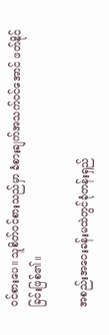ဝင်စားပေ။ သူစိတ်ဝင်စားသည်မှာ ခံစားချက်အသက်ဝင်အောင် ဖတ်နိုင်ခြင်းဖြစ်၏။

အစည်းအဝေးခန်းမထဲတွင်ခုံတန်းရှည်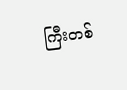ကြီးတစ်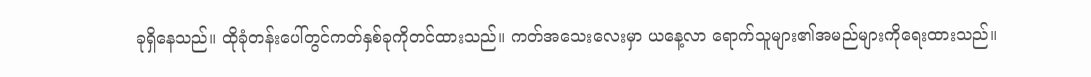ခုရှိနေသည်။ ထိုခုံတန်းပေါ်တွင်ကတ်နှစ်ခုကိုတင်ထားသည်။ ကတ်အသေးလေးမှာ ယနေ့လာ ရောက်သူများ၏အမည်များကိုရေးထားသည်။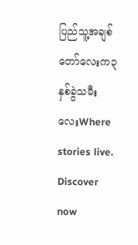ပြည်သူ့အချစ်တော်လေးက၃နှစ်ခွဲသမီးလေးWhere stories live. Discover now